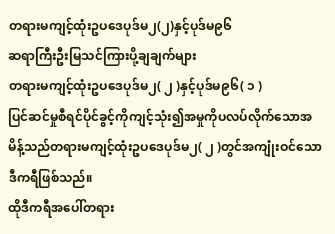တရားမကျင့်ထုံးဥပဒေပုဒ်မ၂(၂)နှင့်ပုဒ်မ၉၆
ဆရာကြီးဦးမြသင်ကြားပို့ချချက်များ
တရားမကျင့်ထုံးဥပဒေပုဒ်မ၂( ၂ )နှင့်ပုဒ်မ၉၆( ၁ )
ပြင်ဆင်မှုစီရင်ပိုင်ခွင့်ကိုကျင့်သုံး၍အမှုကိုပလပ်လိုက်သောအမိန့်သည်တရားမကျင့်ထုံးဥပဒေပုဒ်မ၂( ၂ )တွင်အကျုံးဝင်သောဒီကရီဖြစ်သည်။
ထိုဒီကရီအပေါ်တရား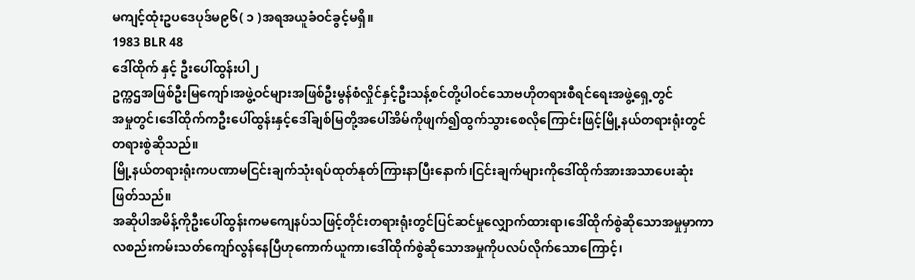မကျင့်ထုံးဥပဒေပုဒ်မ၉၆( ၁ )အရအယူခံဝင်ခွင့်မရှိ။
1983 BLR 48
ဒေါ်ထိုက် နှင့် ဦးပေါ်ထွန်းပါ၂
ဥက္ကဌအဖြစ်ဦးမြကျော်၊အဖွဲ့ဝင်များအဖြစ်ဦးမွန်စံလှိုင်နှင့်ဦးသန့်စင်တို့ပါဝင်သောဗဟိုတရားစီရင်ရေးအဖွဲ့ရှေ့တွင်
အမှုတွင်၊ဒေါ်ထိုက်ကဦးပေါ်ထွန်းနှင့်ဒေါ်ချစ်မြတို့အပေါ်အိမ်ကိုဖျက်၍ထွက်သွားစေလိုကြောင်းဖြင့်မြို့နယ်တရားရုံးတွင်တရားစွဲဆိုသည်။
မြို့နယ်တရားရုံးကပဏာမငြင်းချက်သုံးရပ်ထုတ်နုတ်ကြားနာပြီးနောက်၊ငြင်းချက်များကိုဒေါ်ထိုက်အားအသာပေးဆုံးဖြတ်သည်။
အဆိုပါအမိန့်ကိုဦးပေါ်ထွန်းကမကျေနပ်သဖြင့်တိုင်းတရားရုံးတွင်ပြင်ဆင်မှုလျှောက်ထားရာ၊ဒေါ်ထိုက်စွဲဆိုသောအမှုမှာကာလစည်းကမ်းသတ်ကျော်လွန်နေပြီဟုကောက်ယူကာ၊ဒေါ်ထိုက်စွဲဆိုသောအမှုကိုပလပ်လိုက်သောကြောင့်၊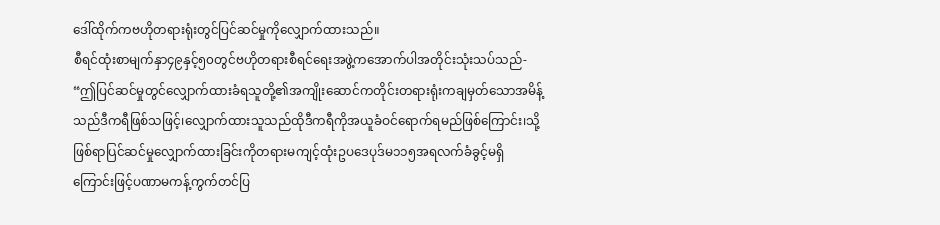ဒေါ်ထိုက်ကဗဟိုတရားရုံးတွင်ပြင်ဆင်မှုကိုလျှောက်ထားသည်။
စီရင်ထုံးစာမျက်နှာ၄၉နှင့်၅၀တွင်ဗဟိုတရားစီရင်ရေးအဖွဲ့ကအောက်ပါအတိုင်းသုံးသပ်သည်-
“ဤပြင်ဆင်မှုတွင်လျှောက်ထားခံရသူတို့၏အကျိုးဆောင်ကတိုင်းတရားရုံးကချမှတ်သောအမိန့်သည်ဒီကရီဖြစ်သဖြင့်၊လျှောက်ထားသူသည်ထိုဒီကရီကိုအယူခံဝင်ရောက်ရမည်ဖြစ်ကြောင်း၊သို့ဖြစ်ရာပြင်ဆင်မှုလျှောက်ထားခြင်းကိုတရားမကျင့်ထုံးဥပဒေပုဒ်မ၁၁၅အရလက်ခံခွင့်မရှိကြောင်းဖြင့်ပဏာမကန့်ကွက်တင်ပြ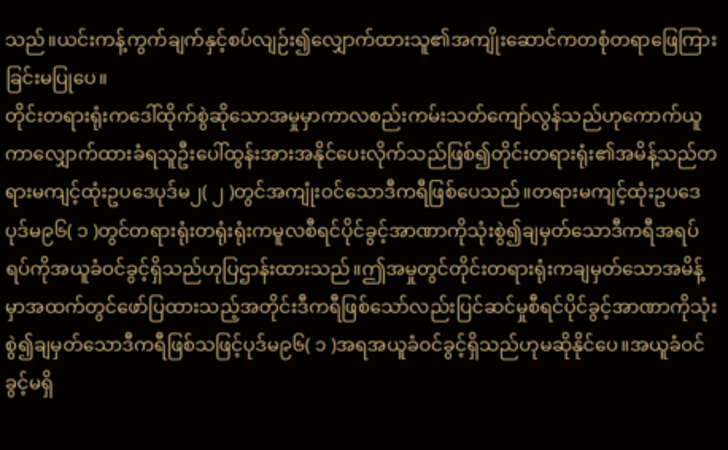သည်။ယင်းကန့်ကွက်ချက်နှင့်စပ်လျဉ်း၍လျှောက်ထားသူ၏အကျိုးဆောင်ကတစုံတရာဖြေကြားခြင်းမပြုပေ။
တိုင်းတရားရုံးကဒေါ်ထိုက်စွဲဆိုသောအမှုမှာကာလစည်းကမ်းသတ်ကျော်လွန်သည်ဟုကောက်ယူကာလျှောက်ထားခံရသူဦးပေါ်ထွန်းအားအနိုင်ပေးလိုက်သည်ဖြစ်၍တိုင်းတရားရုံး၏အမိန့်သည်တရားမကျင့်ထုံးဥပဒေပုဒ်မ၂( ၂ )တွင်အကျုံးဝင်သောဒီကရီဖြစ်ပေသည်။တရားမကျင့်ထုံးဥပဒေပုဒ်မ၉၆( ၁ )တွင်တရားရုံးတရုံးရုံးကမူလစီရင်ပိုင်ခွင့်အာဏာကိုသုံးစွဲ၍ချမှတ်သောဒီကရီအရပ်ရပ်ကိုအယူခံဝင်ခွင့်ရှိသည်ဟုပြဌာန်းထားသည်။ဤအမှုတွင်တိုင်းတရားရုံးကချမှတ်သောအမိန့်မှာအထက်တွင်ဖော်ပြထားသည့်အတိုင်းဒီကရီဖြစ်သော်လည်းပြင်ဆင်မှုစီရင်ပိုင်ခွင့်အာဏာကိုသုံးစွဲ၍ချမှတ်သောဒီကရီဖြစ်သဖြင့်ပုဒ်မ၉၆( ၁ )အရအယူခံဝင်ခွင့်ရှိသည်ဟုမဆိုနိုင်ပေ။အယူခံဝင်ခွင့်မရှိ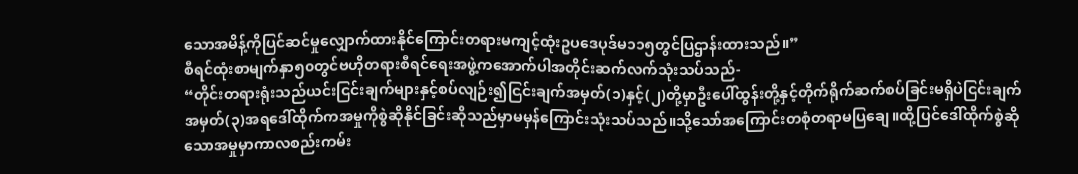သောအမိန့်ကိုပြင်ဆင်မှုလျှောက်ထားနိုင်ကြောင်းတရားမကျင့်ထုံးဥပဒေပုဒ်မ၁၁၅တွင်ပြဌာန်းထားသည်။”
စီရင်ထုံးစာမျက်နှာ၅၀တွင်ဗဟိုတရားစီရင်ရေးအဖွဲ့ကအောက်ပါအတိုင်းဆက်လက်သုံးသပ်သည်-
“တိုင်းတရားရုံးသည်ယင်းငြင်းချက်များနှင့်စပ်လျဉ်း၍ငြင်းချက်အမှတ်(၁)နှင့်(၂)တို့မှာဦးပေါ်ထွန်းတို့နှင့်တိုက်ရိုက်ဆက်စပ်ခြင်းမရှိပဲငြင်းချက်အမှတ်(၃)အရဒေါ်ထိုက်ကအမှုကိုစွဲဆိုနိုင်ခြင်းဆိုသည်မှာမမှန်ကြောင်းသုံးသပ်သည်။သို့သော်အကြောင်းတစုံတရာမပြချေ။ထို့ပြင်ဒေါ်ထိုက်စွဲဆိုသောအမှုမှာကာလစည်းကမ်း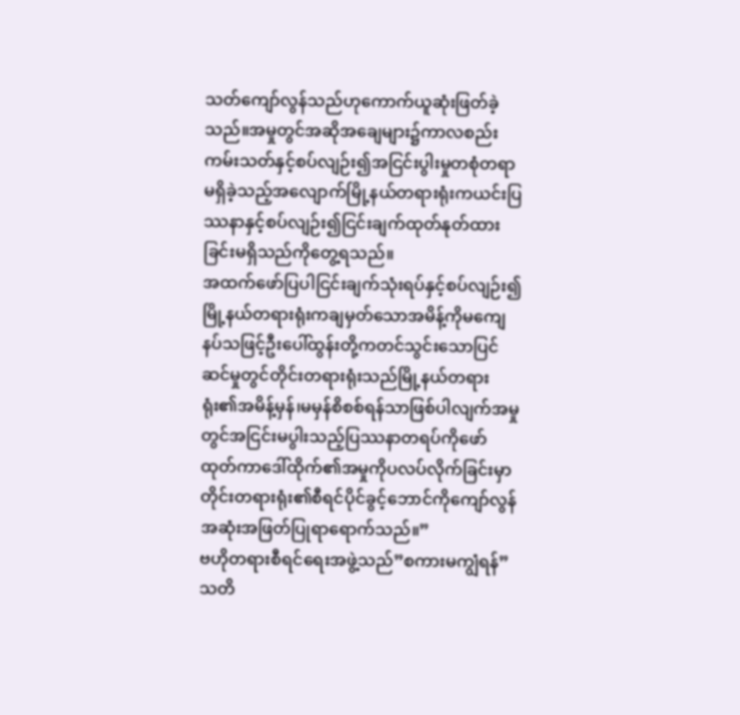သတ်ကျော်လွန်သည်ဟုကောက်ယူဆုံးဖြတ်ခဲ့သည်။အမှုတွင်အဆိုအချေများ၌ကာလစည်းကမ်းသတ်နှင့်စပ်လျဉ်း၍အငြင်းပွါးမှုတစုံတရာမရှိခဲ့သည့်အလျောက်မြို့နယ်တရားရုံးကယင်းပြဿနာနှင့်စပ်လျဉ်း၍ငြင်းချက်ထုတ်နုတ်ထားခြင်းမရှိသည်ကိုတွေ့ရသည်။
အထက်ဖော်ပြပါငြင်းချက်သုံးရပ်နှင့်စပ်လျဉ်း၍မြို့နယ်တရားရုံးကချမှတ်သောအမိန့်ကိုမကျေနပ်သဖြင့်ဦးပေါ်ထွန်းတို့ကတင်သွင်းသောပြင်ဆင်မှုတွင်တိုင်းတရားရုံးသည်မြို့နယ်တရားရုံး၏အမိန့်မှန်၊မမှန်စိစစ်ရန်သာဖြစ်ပါလျက်အမှုတွင်အငြင်းမပွါးသည့်ပြဿနာတရပ်ကိုဖော်ထုတ်ကာဒေါ်ထိုက်၏အမှုကိုပလပ်လိုက်ခြင်းမှာတိုင်းတရားရုံး၏စီရင်ပိုင်ခွင့်ဘောင်ကိုကျော်လွန်အဆုံးအဖြတ်ပြုရာရောက်သည်။”
ဗဟိုတရားစီရင်ရေးအဖွဲ့သည်”စကားမကျွံရန်”သတိ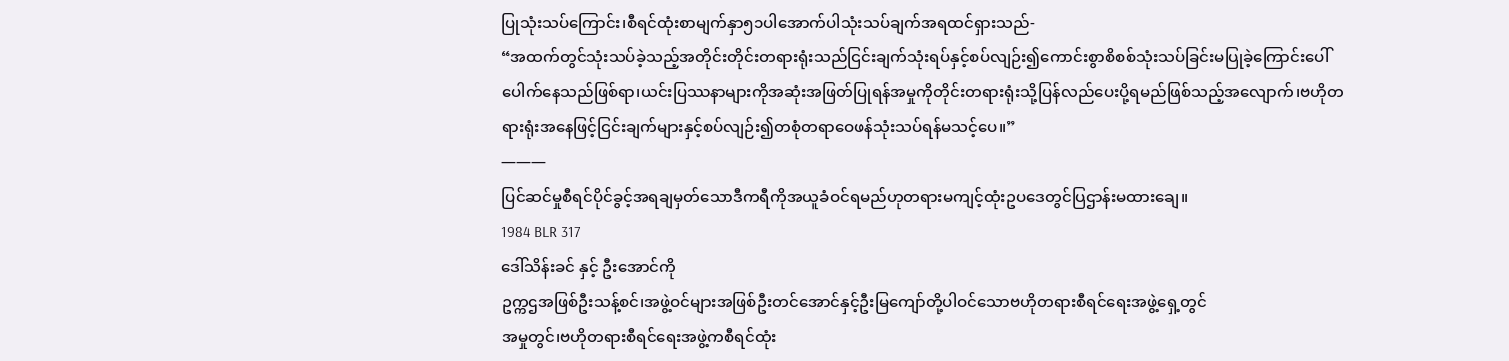ပြုသုံးသပ်ကြောင်း၊စီရင်ထုံးစာမျက်နှာ၅၁ပါအောက်ပါသုံးသပ်ချက်အရထင်ရှားသည်-
“အထက်တွင်သုံးသပ်ခဲ့သည့်အတိုင်းတိုင်းတရားရုံးသည်ငြင်းချက်သုံးရပ်နှင့်စပ်လျဉ်း၍ကောင်းစွာစိစစ်သုံးသပ်ခြင်းမပြုခဲ့ကြောင်းပေါ်ပေါက်နေသည်ဖြစ်ရာ၊ယင်းပြဿနာများကိုအဆုံးအဖြတ်ပြုရန်အမှုကိုတိုင်းတရားရုံးသို့ပြန်လည်ပေးပို့ရမည်ဖြစ်သည့်အလျောက်၊ဗဟိုတရားရုံးအနေဖြင့်ငြင်းချက်များနှင့်စပ်လျဉ်း၍တစုံတရာဝေဖန်သုံးသပ်ရန်မသင့်ပေ။”
———
ပြင်ဆင်မှုစီရင်ပိုင်ခွင့်အရချမှတ်သောဒီကရီကိုအယူခံဝင်ရမည်ဟုတရားမကျင့်ထုံးဥပဒေတွင်ပြဌာန်းမထားချေ။
1984 BLR 317
ဒေါ်သိန်းခင် နှင့် ဦးအောင်ကို
ဥက္ကဌအဖြစ်ဦးသန့်စင်၊အဖွဲ့ဝင်များအဖြစ်ဦးတင်အောင်နှင့်ဦးမြကျော်တို့ပါဝင်သောဗဟိုတရားစီရင်ရေးအဖွဲ့ရှေ့တွင်
အမှုတွင်၊ဗဟိုတရားစီရင်ရေးအဖွဲ့ကစီရင်ထုံး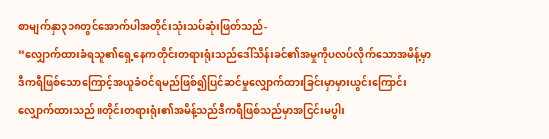စာမျက်နှာ၃၁၈တွင်အောက်ပါအတိုင်းသုံးသပ်ဆုံးဖြတ်သည်-
“လျှောက်ထားခံရသူ၏ရှေ့နေကတိုင်းတရားရုံးသည်ဒေါ်သိန်းခင်၏အမှုကိုပလပ်လိုက်သောအမိန့်မှာဒီကရီဖြစ်သောကြောင့်အယူခံဝင်ရမည်ဖြစ်၍ပြင်ဆင်မှုလျှောက်ထားခြင်းမှာမှားယွင်းကြောင်းလျှောက်ထားသည်။တိုင်းတရားရုံး၏အမိန့်သည်ဒီကရီဖြစ်သည်မှာအငြင်းမပွါး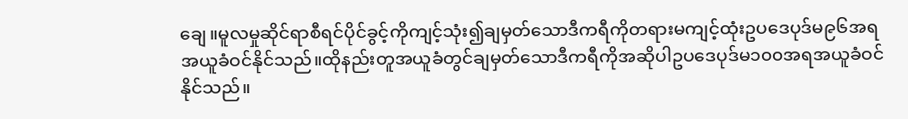ချေ။မူလမှုဆိုင်ရာစီရင်ပိုင်ခွင့်ကိုကျင့်သုံး၍ချမှတ်သောဒီကရီကိုတရားမကျင့်ထုံးဥပဒေပုဒ်မ၉၆အရအယူခံဝင်နိုင်သည်။ထိုနည်းတူအယူခံတွင်ချမှတ်သောဒီကရီကိုအဆိုပါဥပဒေပုဒ်မ၁၀၀အရအယူခံဝင်နိုင်သည်။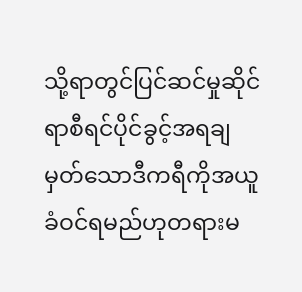သို့ရာတွင်ပြင်ဆင်မှုဆိုင်ရာစီရင်ပိုင်ခွင့်အရချမှတ်သောဒီကရီကိုအယူခံဝင်ရမည်ဟုတရားမ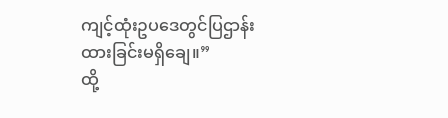ကျင့်ထုံးဥပဒေတွင်ပြဌာန်းထားခြင်းမရှိချေ။”
ထို့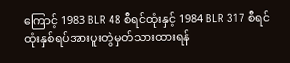ကြောင့် 1983 BLR 48 စီရင်ထုံးနှင့် 1984 BLR 317 စီရင်ထုံးနှစ်ရပ်အားပူးတွဲမှတ်သားထားရန်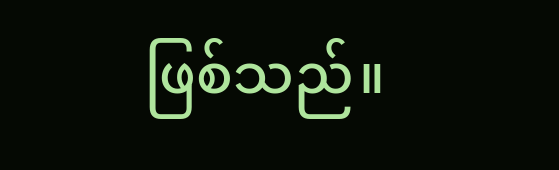ဖြစ်သည်။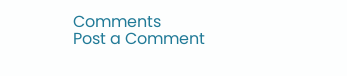Comments
Post a Comment